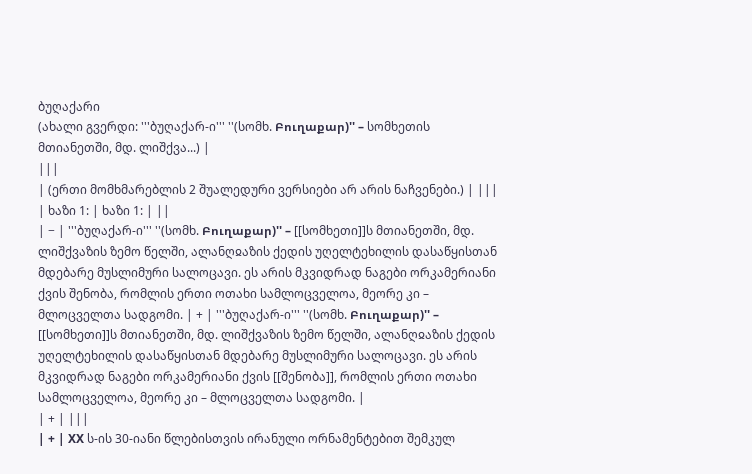ბუღაქარი
(ახალი გვერდი: '''ბუღაქარ-ი''' ''(სომხ. Բուղաքար)'' – სომხეთის მთიანეთში, მდ. ლიშქვა...) |
|||
| (ერთი მომხმარებლის 2 შუალედური ვერსიები არ არის ნაჩვენები.) | |||
| ხაზი 1: | ხაზი 1: | ||
| − | '''ბუღაქარ-ი''' ''(სომხ. Բուղաքար)'' – [[სომხეთი]]ს მთიანეთში, მდ. ლიშქვაზის ზემო წელში, ალანღჲაზის ქედის უღელტეხილის დასაწყისთან მდებარე მუსლიმური სალოცავი. ეს არის მკვიდრად ნაგები ორკამერიანი ქვის შენობა, რომლის ერთი ოთახი სამლოცველოა, მეორე კი – მლოცველთა სადგომი. | + | '''ბუღაქარ-ი''' ''(სომხ. Բուղաքար)'' – [[სომხეთი]]ს მთიანეთში, მდ. ლიშქვაზის ზემო წელში, ალანღჲაზის ქედის უღელტეხილის დასაწყისთან მდებარე მუსლიმური სალოცავი. ეს არის მკვიდრად ნაგები ორკამერიანი ქვის [[შენობა]], რომლის ერთი ოთახი სამლოცველოა, მეორე კი – მლოცველთა სადგომი. |
| + | |||
| + | XX ს-ის 30-იანი წლებისთვის ირანული ორნამენტებით შემკულ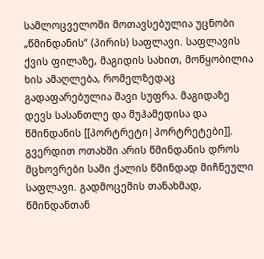სამლოცველოში მოთავსებულია უცნობი „წმინდანის“ (პირის) საფლავი. საფლავის ქვის ფილაზე, მაგიდის სახით, მოწყობილია ხის ამაღლება, რომელზედაც გადაფარებულია შავი სუფრა. მაგიდაზე დევს სასანთლე და მუჰამედისა და წმინდანის [[პორტრეტი|პორტრეტები]]. გვერდით ოთახში არის წმინდანის დროს მცხოვრები სამი ქალის წმინდად მიჩნეული საფლავი. გადმოცემის თანახმად, წმინდანთან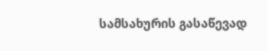სამსახურის გასაწევად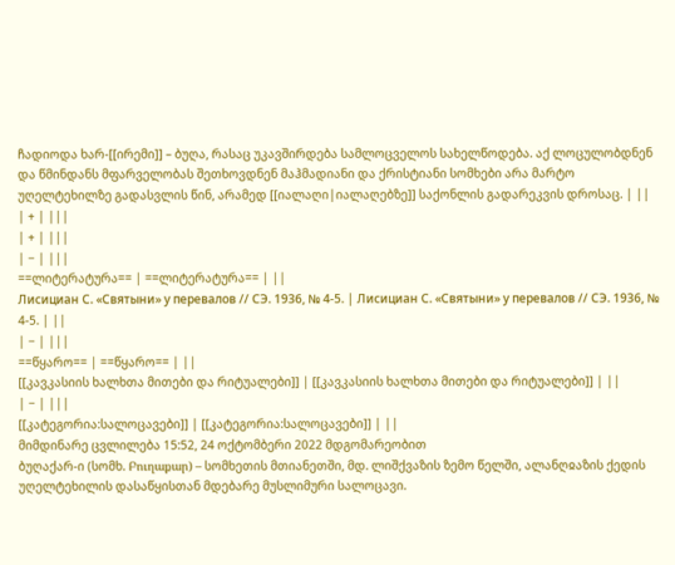ჩადიოდა ხარ-[[ირემი]] – ბუღა, რასაც უკავშირდება სამლოცველოს სახელწოდება. აქ ლოცულობდნენ და წმინდანს მფარველობას შეთხოვდნენ მაჰმადიანი და ქრისტიანი სომხები არა მარტო უღელტეხილზე გადასვლის წინ, არამედ [[იალაღი|იალაღებზე]] საქონლის გადარეკვის დროსაც. | ||
| + | |||
| + | |||
| − | |||
==ლიტერატურა== | ==ლიტერატურა== | ||
Лисициан С. «Святыни» у перевалов // СЭ. 1936, № 4-5. | Лисициан С. «Святыни» у перевалов // СЭ. 1936, № 4-5. | ||
| − | |||
==წყარო== | ==წყარო== | ||
[[კავკასიის ხალხთა მითები და რიტუალები]] | [[კავკასიის ხალხთა მითები და რიტუალები]] | ||
| − | |||
[[კატეგორია:სალოცავები]] | [[კატეგორია:სალოცავები]] | ||
მიმდინარე ცვლილება 15:52, 24 ოქტომბერი 2022 მდგომარეობით
ბუღაქარ-ი (სომხ. Բուղաքար) – სომხეთის მთიანეთში, მდ. ლიშქვაზის ზემო წელში, ალანღჲაზის ქედის უღელტეხილის დასაწყისთან მდებარე მუსლიმური სალოცავი.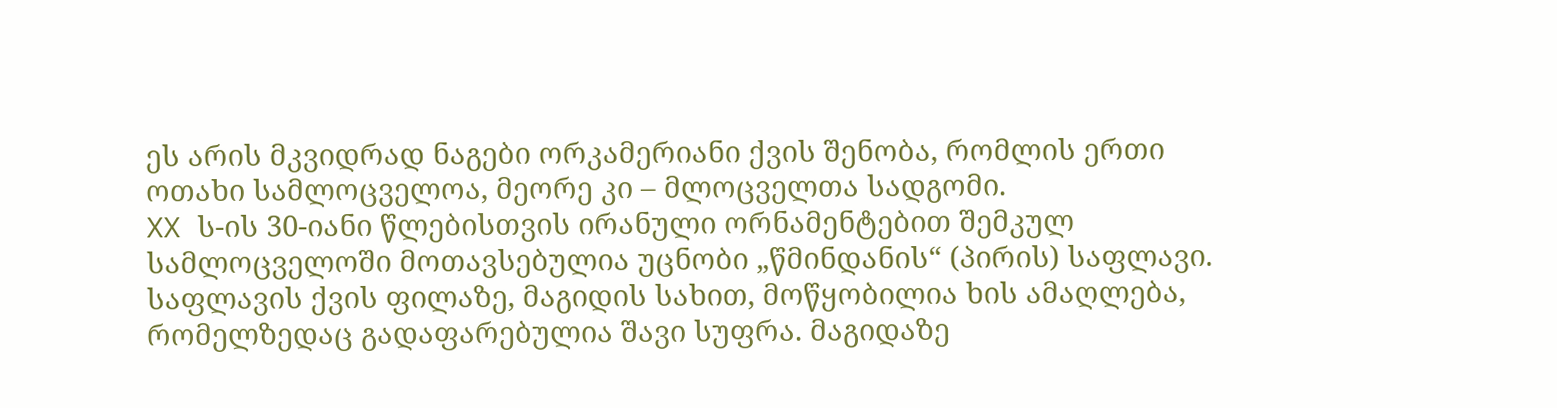ეს არის მკვიდრად ნაგები ორკამერიანი ქვის შენობა, რომლის ერთი ოთახი სამლოცველოა, მეორე კი – მლოცველთა სადგომი.
XX ს-ის 30-იანი წლებისთვის ირანული ორნამენტებით შემკულ სამლოცველოში მოთავსებულია უცნობი „წმინდანის“ (პირის) საფლავი. საფლავის ქვის ფილაზე, მაგიდის სახით, მოწყობილია ხის ამაღლება, რომელზედაც გადაფარებულია შავი სუფრა. მაგიდაზე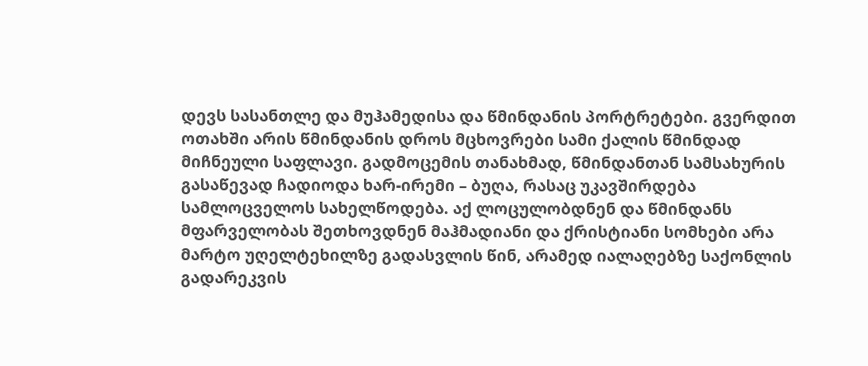დევს სასანთლე და მუჰამედისა და წმინდანის პორტრეტები. გვერდით ოთახში არის წმინდანის დროს მცხოვრები სამი ქალის წმინდად მიჩნეული საფლავი. გადმოცემის თანახმად, წმინდანთან სამსახურის გასაწევად ჩადიოდა ხარ-ირემი – ბუღა, რასაც უკავშირდება სამლოცველოს სახელწოდება. აქ ლოცულობდნენ და წმინდანს მფარველობას შეთხოვდნენ მაჰმადიანი და ქრისტიანი სომხები არა მარტო უღელტეხილზე გადასვლის წინ, არამედ იალაღებზე საქონლის გადარეკვის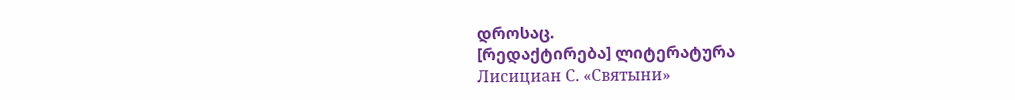დროსაც.
[რედაქტირება] ლიტერატურა
Лисициан С. «Святыни»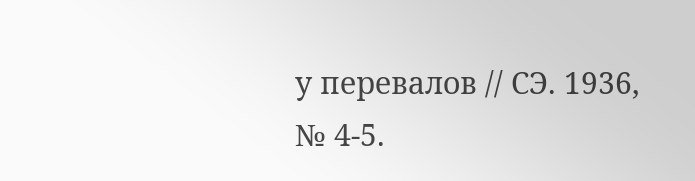у перевалов // СЭ. 1936, № 4-5.